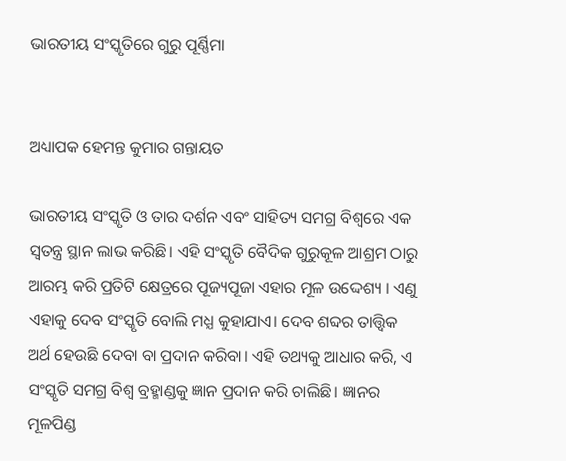ଭାରତୀୟ ସଂସ୍କୃତିରେ ଗୁରୁ ପୂର୍ଣ୍ଣିମା


ଅଧ୍ୟାପକ ହେମନ୍ତ କୁମାର ଗନ୍ତାୟତ

ଭାରତୀୟ ସଂସ୍କୃତି ଓ ତାର ଦର୍ଶନ ଏବଂ ସାହିତ୍ୟ ସମଗ୍ର ବିଶ୍ୱରେ ଏକ ସ୍ୱତନ୍ତ୍ର ସ୍ଥାନ ଲାଭ କରିଛି। ଏହି ସଂସ୍କୃତି ବୈଦିକ ଗୁରୁକୂଳ ଆଶ୍ରମ ଠାରୁ ଆରମ୍ଭ କରି ପ୍ରତିଟି କ୍ଷେତ୍ରରେ ପୂଜ୍ୟପୂଜା ଏହାର ମୂଳ ଉଦ୍ଦେଶ୍ୟ । ଏଣୁ ଏହାକୁ ଦେବ ସଂସ୍କୃତି ବୋଲି ମଧ୍ଯ କୁହାଯାଏ। ଦେବ ଶବ୍ଦର ତାତ୍ତ୍ୱିକ ଅର୍ଥ ହେଉଛି ଦେବା ବା ପ୍ରଦାନ କରିବା। ଏହି ତଥ୍ୟକୁ ଆଧାର କରି, ଏ ସଂସ୍କୃତି ସମଗ୍ର ବିଶ୍ଵ ବ୍ରହ୍ମାଣ୍ଡକୁ ଜ୍ଞାନ ପ୍ରଦାନ କରି ଚାଲିଛି। ଜ୍ଞାନର ମୂଳପିଣ୍ଡ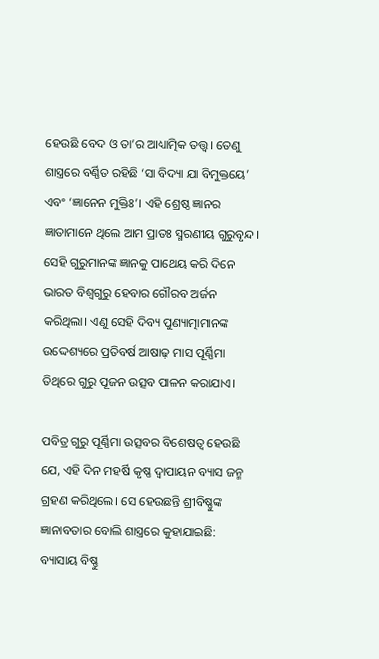ହେଉଛି ବେଦ ଓ ତା’ର ଆଧ୍ୟାତ୍ମିକ ତତ୍ତ୍ଵ। ତେଣୁ ଶାସ୍ତ୍ରରେ ବର୍ଣ୍ଣିତ ରହିଛି ‘ସା ବିଦ୍ୟା ଯା ବିମୁକ୍ତୟେ’ ଏବଂ ‘ଜ୍ଞାନେନ ମୁକ୍ତିଃ’। ଏହି ଶ୍ରେଷ୍ଠ ଜ୍ଞାନର ଜ୍ଞାତାମାନେ ଥିଲେ ଆମ ପ୍ରାତଃ ସ୍ମରଣୀୟ ଗୁରୁବୃନ୍ଦ। ସେହି ଗୁରୁମାନଙ୍କ ଜ୍ଞାନକୁ ପାଥେୟ କରି ଦିନେ ଭାରତ ବିଶ୍ୱଗୁରୁ ହେବାର ଗୌରବ ଅର୍ଜନ କରିଥିଲା। ଏଣୁ ସେହି ଦିବ୍ୟ ପୁଣ୍ୟାତ୍ମାମାନଙ୍କ ଉଦ୍ଦେଶ୍ୟରେ ପ୍ରତିବର୍ଷ ଆଷାଢ଼ ମାସ ପୂର୍ଣ୍ଣିମା ତିଥିରେ ଗୁରୁ ପୂଜନ ଉତ୍ସବ ପାଳନ କରାଯାଏ।

ପବିତ୍ର ଗୁରୁ ପୂର୍ଣ୍ଣିମା ଉତ୍ସବର ବିଶେଷତ୍ୱ ହେଉଛି ଯେ, ଏହି ଦିନ ମହର୍ଷି କୃଷ୍ଣ ଦ୍ଵାପାୟନ ବ୍ୟାସ ଜନ୍ମ ଗ୍ରହଣ କରିଥିଲେ। ସେ ହେଉଛନ୍ତି ଶ୍ରୀବିଷ୍ଣୁଙ୍କ ଜ୍ଞାନାବତାର ବୋଲି ଶାସ୍ତ୍ରରେ କୁହାଯାଇଛି:
ବ୍ୟାସାୟ ବିଷ୍ଣୁ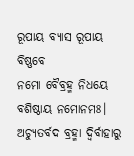ରୂପାୟ ବ୍ୟାସ ରୂପାୟ ବିଷ୍ଣବେ
ନମୋ ବୈବ୍ରହ୍ମ ନିଧୟେ ବଶିଷ୍ଠାୟ ନମୋନମଃ।
ଅଚ୍ୟୁତର୍ବଦ ବ୍ରହ୍ମା ଦ୍ୱିର୍ବାହାରୁ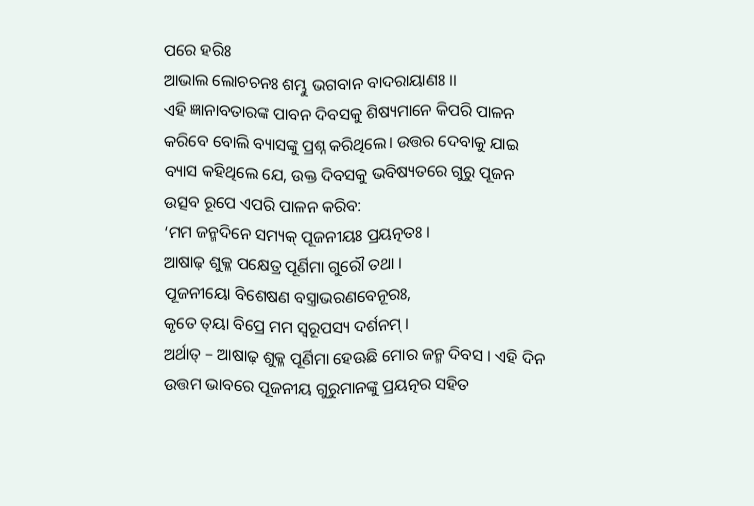ପରେ ହରିଃ
ଆଭାଲ ଲୋଚଚନଃ ଶମ୍ଭୁ ଭଗବାନ ବାଦରାୟାଣଃ ।।
ଏହି ଜ୍ଞାନାବତାରଙ୍କ ପାବନ ଦିବସକୁ ଶିଷ୍ୟମାନେ କିପରି ପାଳନ କରିବେ ବୋଲି ବ୍ୟାସଙ୍କୁ ପ୍ରଶ୍ନ କରିଥିଲେ। ଉତ୍ତର ଦେବାକୁ ଯାଇ ବ୍ୟାସ କହିଥିଲେ ଯେ, ଉକ୍ତ ଦିବସକୁ ଭବିଷ୍ୟତରେ ଗୁରୁ ପୂଜନ ଉତ୍ସବ ରୂପେ ଏପରି ପାଳନ କରିବ:
‘ମମ ଜନ୍ମଦିନେ ସମ୍ୟକ୍ ପୂଜନୀୟଃ ପ୍ରୟତ୍ନତଃ ।
ଆଷାଢ଼ ଶୁକ୍ଳ ପକ୍ଷେତ୍ର ପୂର୍ଣିମା ଗୁରୌ ତଥା ।
ପୂଜନୀୟୋ ବିଶେଷଣ ବସ୍ତ୍ରାଭରଣବେନୂରଃ,
କୃତେ ତ୍‌ୟା ବିପ୍ରେ ମମ ସ୍ୱରୂପସ୍ୟ ଦର୍ଶନମ୍ ।
ଅର୍ଥାତ୍ – ଆଷାଢ଼ ଶୁକ୍ଳ ପୂର୍ଣିମା ହେଊଛି ମୋର ଜନ୍ମ ଦିବସ । ଏହି ଦିନ ଉତ୍ତମ ଭାବରେ ପୂଜନୀୟ ଗୁରୁମାନଙ୍କୁ ପ୍ରୟତ୍ନର ସହିତ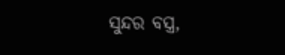ସୁନ୍ଦର ବସ୍ତ୍ର,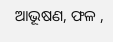ଆଭୂଷଣ, ଫଳ ,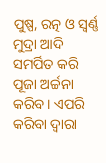ପୁଷ୍ପ, ରତ୍ନ ଓ ସ୍ୱର୍ଣ୍ଣ ମୁଦ୍ରା ଆଦି ସମର୍ପିତ କରି ପୂଜା ଅର୍ଚ୍ଚନା କରିବ। ଏପରି କରିବା ଦ୍ୱାରା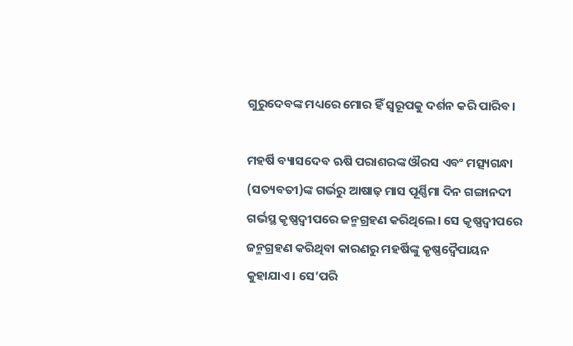ଗୁରୁଦେବଙ୍କ ମଧ୍ୟରେ ମୋର ହିଁ ସ୍ଵରୂପକୁ ଦର୍ଶନ କରି ପାରିବ।

ମହର୍ଷି ବ୍ୟାସଦେବ ଋଷି ପରାଶରଙ୍କ ଔରସ ଏବଂ ମତ୍ସ୍ୟଗନ୍ଧା (ସତ୍ୟବତୀ)ଙ୍କ ଗର୍ଭରୁ ଆଷାଢ଼ ମାସ ପୂର୍ଣ୍ଣିମା ଦିନ ଗଙ୍ଗାନଦୀ ଗର୍ଭସ୍ଥ କୃଷ୍ଣଦ୍ୱୀପରେ ଜନ୍ମଗ୍ରହଣ କରିଥିଲେ। ସେ କୃଷ୍ଣଦ୍ୱୀପରେ ଜନ୍ମଗ୍ରହଣ କରିଥିବା କାରଣରୁ ମହର୍ଷିଙ୍କୁ କୃଷ୍ଣଦ୍ୱୈପାୟନ କୁହାଯାଏ। ସେ’ପରି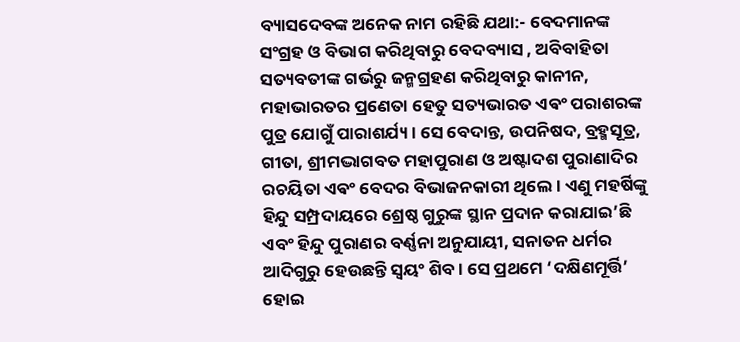ବ୍ୟାସଦେବଙ୍କ ଅନେକ ନାମ ରହିଛି ଯଥା:- ବେଦମାନଙ୍କ ସଂଗ୍ରହ ଓ ବିଭାଗ କରିଥିବାରୁ ବେଦବ୍ୟାସ , ଅବିବାହିତା ସତ୍ୟବତୀଙ୍କ ଗର୍ଭରୁ ଜନ୍ମଗ୍ରହଣ କରିଥିବାରୁ କାନୀନ, ମହାଭାରତର ପ୍ରଣେତା ହେତୁ ସତ୍ୟଭାରତ ଏଵଂ ପରାଶରଙ୍କ ପୁତ୍ର ଯୋଗୁଁ ପାରାଶର୍ଯ୍ୟ । ସେ ବେଦାନ୍ତ, ଉପନିଷଦ, ବ୍ରହ୍ମସୂତ୍ର, ଗୀତା, ଶ୍ରୀମଦ୍ଭାଗବତ ମହାପୁରାଣ ଓ ଅଷ୍ଟାଦଶ ପୁରାଣାଦିର ରଚୟିତା ଏଵଂ ବେଦର ବିଭାଜନକାରୀ ଥିଲେ। ଏଣୁ ମହର୍ଷିଙ୍କୁ ହିନ୍ଦୁ ସମ୍ପ୍ରଦାୟରେ ଶ୍ରେଷ୍ଠ ଗୁରୁଙ୍କ ସ୍ଥାନ ପ୍ରଦାନ କରାଯାଇ’ଛି ଏବଂ ହିନ୍ଦୁ ପୁରାଣର ବର୍ଣ୍ଣନା ଅନୁଯାୟୀ, ସନାତନ ଧର୍ମର ଆଦିଗୁରୁ ହେଉଛନ୍ତି ସ୍ୱୟଂ ଶିବ। ସେ ପ୍ରଥମେ ‘ଦକ୍ଷିଣମୂର୍ତ୍ତି’ ହୋଇ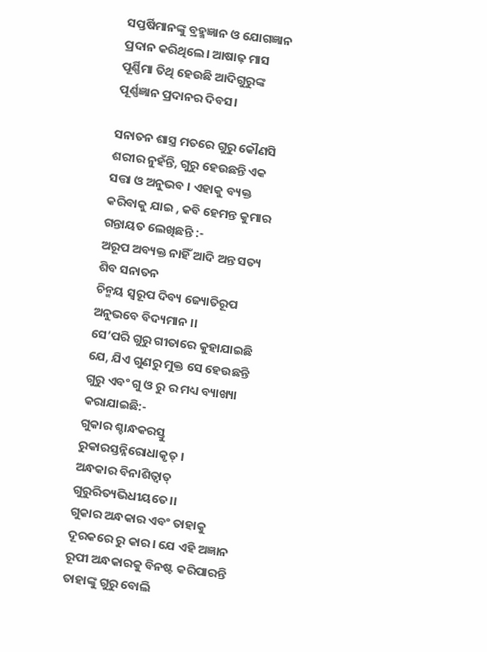ସପ୍ତର୍ଷିମାନଙ୍କୁ ବ୍ରହ୍ମଜ୍ଞାନ ଓ ଯୋଗଜ୍ଞାନ ପ୍ରଦାନ କରିଥିଲେ। ଆଷାଢ଼ ମାସ ପୂର୍ଣ୍ଣିମା ତିଥି ହେଉଛି ଆଦିଗୁରୁଙ୍କ ପୂର୍ଣ୍ଣଜ୍ଞାନ ପ୍ରଦାନର ଦିବସ।

ସନାତନ ଶାସ୍ତ୍ର ମତରେ ଗୁରୁ କୌଣସି ଶରୀର ନୁହଁନ୍ତି, ଗୁରୁ ହେଉଛନ୍ତି ଏକ ସତ୍ତା ଓ ଅନୁଭବ । ଏହାକୁ ବ୍ୟକ୍ତ କରିବାକୁ ଯାଇ , କବି ହେମନ୍ତ କୁମାର ଗନ୍ତାୟତ ଲେଖିଛନ୍ତି :-
ଅରୂପ ଅବ୍ୟକ୍ତ ନାହିଁ ଆଦି ଅନ୍ତ ସତ୍ୟ ଶିବ ସନାତନ
ଚିନ୍ମୟ ସ୍ଵରୂପ ଦିବ୍ୟ ଜ୍ୟୋତିରୂପ ଅନୁଭବେ ବିଦ୍ୟମାନ ।।
ସେ’ପରି ଗୁରୁ ଗୀତାରେ କୁହାଯାଇଛି ଯେ, ଯିଏ ଗୁଣରୁ ମୁକ୍ତ ସେ ହେଉଛନ୍ତି ଗୁରୁ ଏବଂ ଗୁ ଓ ରୁ ର ମଧ୍ୟ ବ୍ୟାଖ୍ୟା କରାଯାଇଛି:-
ଗୁକାର ଶ୍ଚାନ୍ଧକରସ୍ତୁ ରୁକାରସ୍ତନ୍ନିରୋଧାକୃତ୍ ।
ଅନ୍ଧକାର ବିନାଶିତ୍ୱାତ୍ ଗୁରୁରିତ୍ୟଭିଧୀୟତେ।।
ଗୁକାର ଅନ୍ଧକାର ଏବଂ ତାହାକୁ ଦୂରକରେ ରୁ କାର। ଯେ ଏହି ଅଜ୍ଞାନ ରୂପୀ ଅନ୍ଧକାରକୁ ବିନଷ୍ଟ କରିପାରନ୍ତି ତାହାଙ୍କୁ ଗୁରୁ ବୋଲି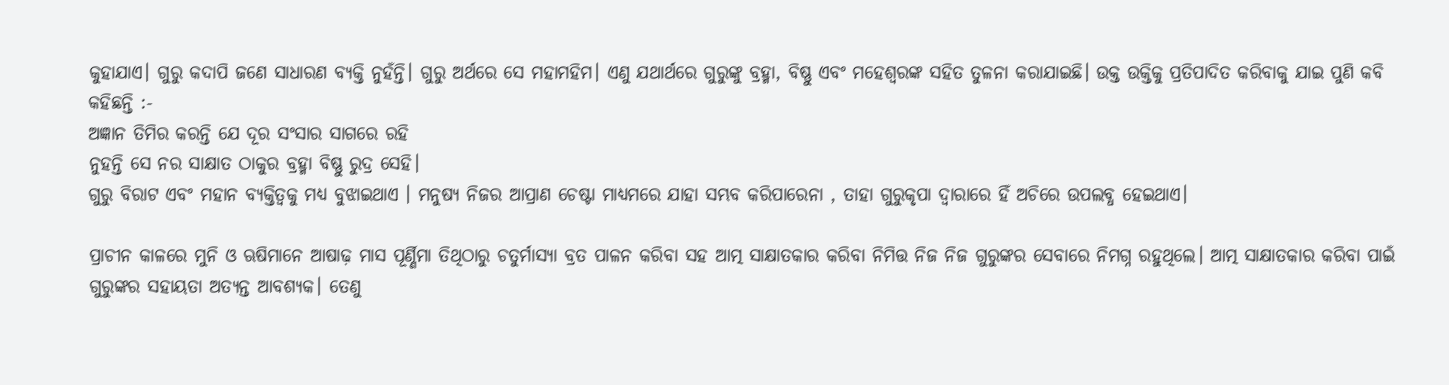କୁହାଯାଏ। ଗୁରୁ କଦାପି ଜଣେ ସାଧାରଣ ବ୍ୟକ୍ତି ନୁହଁନ୍ତି। ଗୁରୁ ଅର୍ଥରେ ସେ ମହାମହିମ। ଏଣୁ ଯଥାର୍ଥରେ ଗୁରୁଙ୍କୁ ବ୍ରହ୍ମା, ବିଷ୍ଣୁ ଏବଂ ମହେଶ୍ୱରଙ୍କ ସହିତ ତୁଳନା କରାଯାଇଛି। ଉକ୍ତ ଉକ୍ତିକୁ ପ୍ରତିପାଦିତ କରିବାକୁ ଯାଇ ପୁଣି କବି କହିଛନ୍ତି :-
ଅଜ୍ଞାନ ତିମିର କରନ୍ତି ଯେ ଦୂର ସଂସାର ସାଗରେ ରହି
ନୁହନ୍ତି ସେ ନର ସାକ୍ଷାତ ଠାକୁର ବ୍ରହ୍ମା ବିଷ୍ଣୁ ରୁଦ୍ର ସେହି।
ଗୁରୁ ବିରାଟ ଏବଂ ମହାନ ବ୍ୟକ୍ତିତ୍ୱକୁ ମଧ୍ୟ ବୁଝାଇଥାଏ । ମନୁଷ୍ୟ ନିଜର ଆପ୍ରାଣ ଚେଷ୍ଟା ମାଧ୍ୟମରେ ଯାହା ସମ୍ଭବ କରିପାରେନା , ତାହା ଗୁରୁକୃପା ଦ୍ୱାରାରେ ହିଁ ଅଚିରେ ଉପଲବ୍ଧ ହେଇଥାଏ।

ପ୍ରାଚୀନ କାଳରେ ମୁନି ଓ ଋଷିମାନେ ଆଷାଢ଼ ମାସ ପୂର୍ଣ୍ଣିମା ତିଥିଠାରୁ ଚତୁର୍ମାସ୍ୟା ବ୍ରତ ପାଳନ କରିବା ସହ ଆତ୍ମ ସାକ୍ଷାତକାର କରିବା ନିମିତ୍ତ ନିଜ ନିଜ ଗୁରୁଙ୍କର ସେବାରେ ନିମଗ୍ନ ରହୁଥିଲେ। ଆତ୍ମ ସାକ୍ଷାତକାର କରିବା ପାଇଁ ଗୁରୁଙ୍କର ସହାୟତା ଅତ୍ୟନ୍ତ ଆବଶ୍ୟକ। ତେଣୁ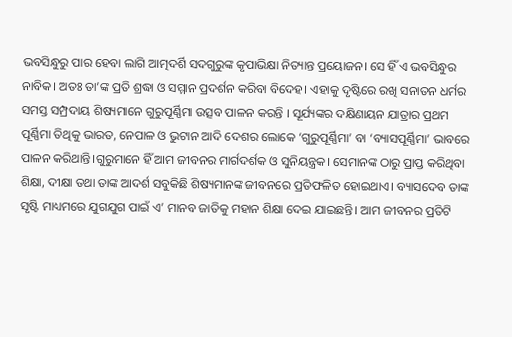ଭବସିନ୍ଧୁରୁ ପାର ହେବା ଲାଗି ଆତ୍ମଦର୍ଶି ସଦଗୁରୁଙ୍କ କୃପାଭିକ୍ଷା ନିତ୍ୟାନ୍ତ ପ୍ରୟୋଜନ। ସେ ହିଁ ଏ ଭବସିନ୍ଧୁର ନାବିକ। ଅତଃ ତା’ଙ୍କ ପ୍ରତି ଶ୍ରଦ୍ଧା ଓ ସମ୍ମାନ ପ୍ରଦର୍ଶନ କରିବା ବିଦେହ। ଏହାକୁ ଦୃଷ୍ଟିରେ ରଖି ସନାତନ ଧର୍ମର ସମସ୍ତ ସମ୍ପ୍ରଦାୟ ଶିଷ୍ୟମାନେ ଗୁରୁପୂର୍ଣ୍ଣିମା ଉତ୍ସବ ପାଳନ କରନ୍ତି । ସୂର୍ଯ୍ୟଙ୍କର ଦକ୍ଷିଣାୟନ ଯାତ୍ରାର ପ୍ରଥମ ପୂର୍ଣ୍ଣିମା ତିଥିକୁ ଭାରତ, ନେପାଳ ଓ ଭୁଟାନ ଆଦି ଦେଶର ଲୋକେ ‘ଗୁରୁପୂର୍ଣ୍ଣିମା’ ବା ‘ବ୍ୟାସପୂର୍ଣ୍ଣିମା’ ଭାବରେ ପାଳନ କରିଥାନ୍ତି।ଗୁରୁମାନେ ହିଁ ଆମ ଜୀବନର ମାର୍ଗଦର୍ଶକ ଓ ସୁନିୟନ୍ତ୍ରକ। ସେମାନଙ୍କ ଠାରୁ ପ୍ରାପ୍ତ କରିଥିବା ଶିକ୍ଷା, ଦୀକ୍ଷା ତଥା ତାଙ୍କ ଆଦର୍ଶ ସବୁକିଛି ଶିଷ୍ୟମାନଙ୍କ ଜୀବନରେ ପ୍ରତିଫଳିତ ହୋଇଥାଏ। ବ୍ୟାସଦେବ ତାଙ୍କ ସୃଷ୍ଟି ମାଧ୍ୟମରେ ଯୁଗଯୁଗ ପାଇଁ ଏ’ ମାନବ ଜାତିକୁ ମହାନ ଶିକ୍ଷା ଦେଇ ଯାଇଛନ୍ତି। ଆମ ଜୀବନର ପ୍ରତିଟି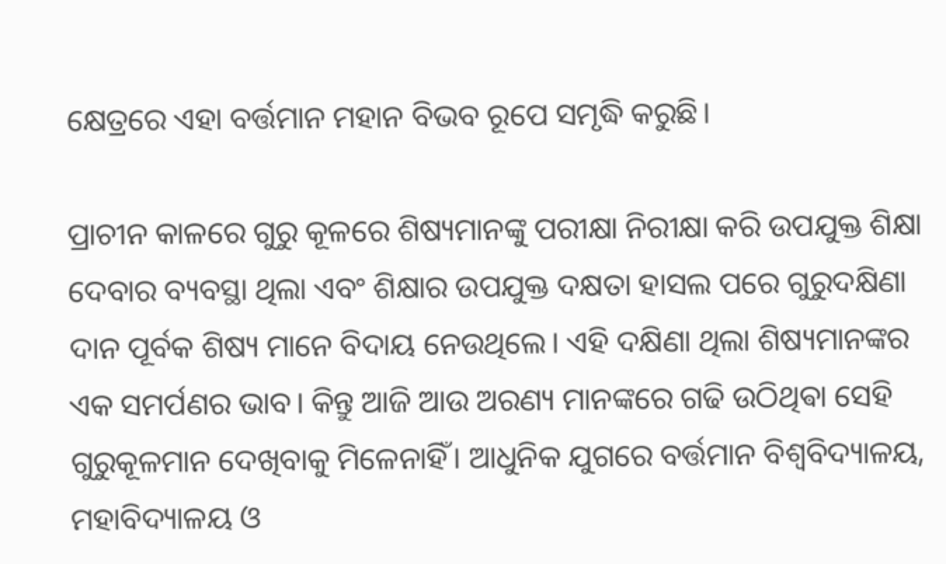କ୍ଷେତ୍ରରେ ଏହା ବର୍ତ୍ତମାନ ମହାନ ବିଭବ ରୂପେ ସମୃଦ୍ଧି କରୁଛି।

ପ୍ରାଚୀନ କାଳରେ ଗୁରୁ କୂଳରେ ଶିଷ୍ୟମାନଙ୍କୁ ପରୀକ୍ଷା ନିରୀକ୍ଷା କରି ଉପଯୁକ୍ତ ଶିକ୍ଷା ଦେବାର ବ୍ୟବସ୍ଥା ଥିଲା ଏବଂ ଶିକ୍ଷାର ଉପଯୁକ୍ତ ଦକ୍ଷତା ହାସଲ ପରେ ଗୁରୁଦକ୍ଷିଣା ଦାନ ପୂର୍ବକ ଶିଷ୍ୟ ମାନେ ବିଦାୟ ନେଉଥିଲେ। ଏହି ଦକ୍ଷିଣା ଥିଲା ଶିଷ୍ୟମାନଙ୍କର ଏକ ସମର୍ପଣର ଭାବ। କିନ୍ତୁ ଆଜି ଆଉ ଅରଣ୍ୟ ମାନଙ୍କରେ ଗଢି ଉଠିଥିଵା ସେହି ଗୁରୁକୂଳମାନ ଦେଖିବାକୁ ମିଳେନାହିଁ। ଆଧୁନିକ ଯୁଗରେ ବର୍ତ୍ତମାନ ବିଶ୍ଵବିଦ୍ୟାଳୟ, ମହାବିଦ୍ୟାଳୟ ଓ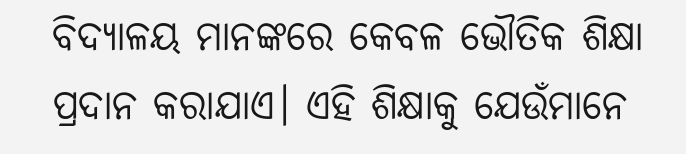ବିଦ୍ୟାଳୟ ମାନଙ୍କରେ କେବଳ ଭୌତିକ ଶିକ୍ଷା ପ୍ରଦାନ କରାଯାଏ। ଏହି ଶିକ୍ଷାକୁ ଯେଉଁମାନେ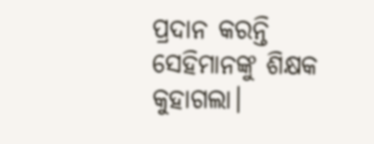ପ୍ରଦାନ କରନ୍ତି ସେହିମାନଙ୍କୁ ଶିକ୍ଷକ କୁହାଗଲା।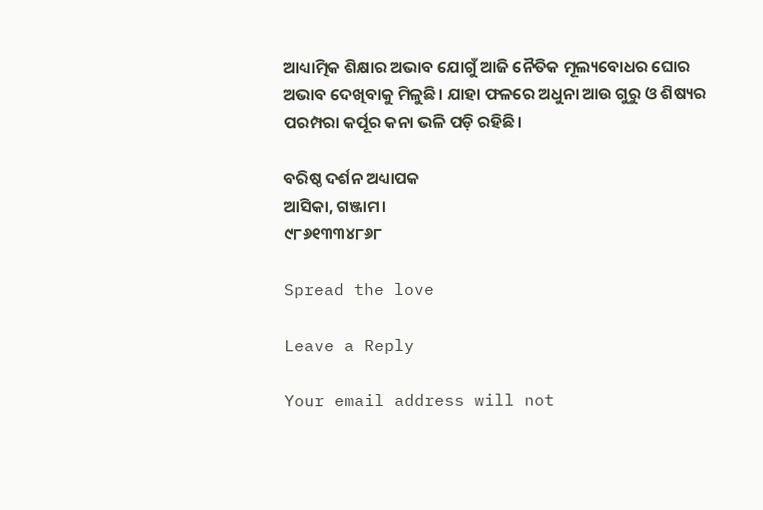ଆଧ୍ୟାତ୍ମିକ ଶିକ୍ଷାର ଅଭାବ ଯୋଗୁଁ ଆଜି ନୈତିକ ମୂଲ୍ୟବୋଧର ଘୋର ଅଭାବ ଦେଖିବାକୁ ମିଳୁଛି। ଯାହା ଫଳରେ ଅଧୁନା ଆଉ ଗୁରୁ ଓ ଶିଷ୍ୟର ପରମ୍ପରା କର୍ପୂର କନା ଭଳି ପଡ଼ି ରହିଛି।

ବରିଷ୍ଠ ଦର୍ଶନ ଅଧ୍ୟାପକ
ଆସିକା, ଗଞ୍ଜାମ।
୯୮୬୧୩୩୪୮୬୮

Spread the love

Leave a Reply

Your email address will not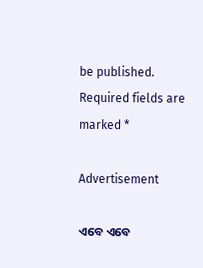be published. Required fields are marked *

Advertisement

ଏବେ ଏବେ